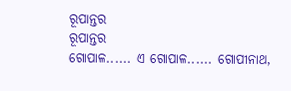ରୂପାନ୍ତର
ରୂପାନ୍ତର
ଗୋପାଳ...... ଏ ଗୋପାଳ...... ଗୋପୀନାଥ,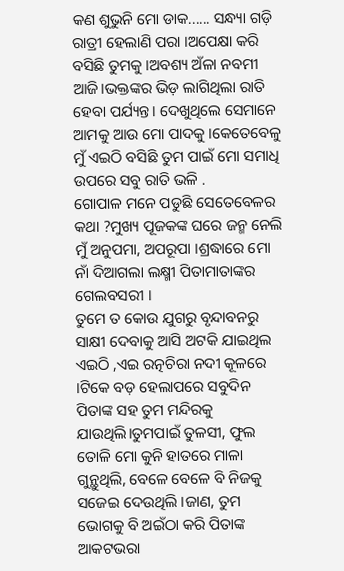କଣ ଶୁଭୁନି ମୋ ଡାକ...... ସନ୍ଧ୍ୟା ଗଡ଼ି ରାତ୍ରୀ ହେଲାଣି ପରା ।ଅପେକ୍ଷା କରି ବସିଛି ତୁମକୁ ।ଅବଶ୍ୟ ଅଁଳା ନବମୀ ଆଜି।ଭକ୍ତଙ୍କର ଭିଡ଼ ଲାଗିଥିଲା ରାତି ହେବା ପର୍ଯ୍ୟନ୍ତ। ଦେଖୁଥିଲେ ସେମାନେ ଆମକୁ ଆଉ ମୋ ପାଦକୁ ।କେତେବେଳୁ ମୁଁ ଏଇଠି ବସିଛି ତୁମ ପାଇଁ ମୋ ସମାଧି ଉପରେ ସବୁ ରାତି ଭଳି .
ଗୋପାଳ ମନେ ପଡୁଛି ସେତେବେଳର କଥା ?ମୁଖ୍ୟ ପୂଜକଙ୍କ ଘରେ ଜନ୍ମ ନେଲି ମୁଁ ଅନୁପମା, ଅପରୂପା ।ଶ୍ରଦ୍ଧାରେ ମୋ ନାଁ ଦିଆଗଲା ଲକ୍ଷ୍ମୀ ପିତାମାତାଙ୍କର ଗେଲବସରୀ ।
ତୁମେ ତ କୋଉ ଯୁଗରୁ ବୃନ୍ଦାବନରୁ ସାକ୍ଷୀ ଦେବାକୁ ଆସି ଅଟକି ଯାଇଥିଲ ଏଇଠି ,ଏଇ ରତ୍ନଚିରା ନଦୀ କୂଳରେ ।ଟିକେ ବଡ଼ ହେଲାପରେ ସବୁଦିନ ପିତାଙ୍କ ସହ ତୁମ ମନ୍ଦିରକୁ ଯାଉଥିଲି।ତୁମପାଇଁ ତୁଳସୀ, ଫୁଲ ତୋଳି ମୋ କୁନି ହାତରେ ମାଳା ଗୁନ୍ଥୁଥିଲି, ବେଳେ ବେଳେ ବି ନିଜକୁ ସଜେଇ ଦେଉଥିଲି ।ଜାଣ, ତୁମ ଭୋଗକୁ ବି ଅଇଁଠା କରି ପିତାଙ୍କ ଆକଟଭରା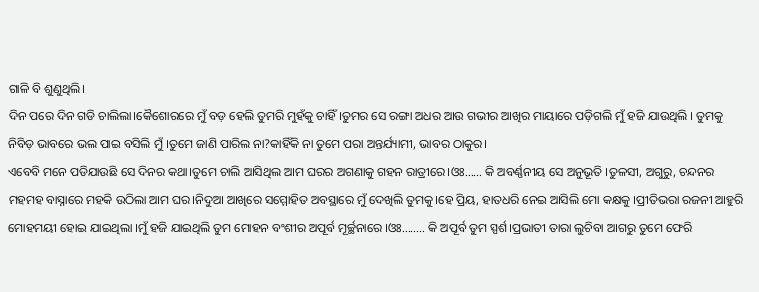ଗାଳି ବି ଶୁଣୁଥିଲି।
ଦିନ ପରେ ଦିନ ଗଡି ଚାଲିଲା।କୈଶୋରରେ ମୁଁ ବଡ଼ ହେଲି ତୁମରି ମୁହଁକୁ ଚାହିଁ ।ତୁମର ସେ ରଙ୍ଗା ଅଧର ଆଉ ଗଭୀର ଆଖିର ମାୟାରେ ପଡ଼ିଗଲି ମୁଁ ହଜି ଯାଉଥିଲି । ତୁମକୁ ନିବିଡ଼ ଭାବରେ ଭଲ ପାଇ ବସିଲି ମୁଁ ।ତୁମେ ଜାଣି ପାରିଲ ନା?କାହିଁକି ନା ତୁମେ ପରା ଅନ୍ତର୍ଯ୍ୟାମୀ, ଭାବର ଠାକୁର।
ଏବେବି ମନେ ପଡିଯାଉଛି ସେ ଦିନର କଥା।ତୁମେ ଚାଲି ଆସିଥିଲ ଆମ ଘରର ଅଗଣାକୁ ଗହନ ରାତ୍ରୀରେ।ଓଃ...... କି ଅବର୍ଣ୍ଣନୀୟ ସେ ଅନୁଭୂତି ।ତୁଳସୀ, ଅଗୁରୁ, ଚନ୍ଦନର ମହମହ ବାସ୍ନାରେ ମହକି ଉଠିଲା ଆମ ଘର।ନିଦୁଆ ଆଖିରେ ସମ୍ମୋହିତ ଅବସ୍ଥାରେ ମୁଁ ଦେଖିଲି ତୁମକୁ।ହେ ପ୍ରିୟ, ହାତଧରି ନେଇ ଆସିଲି ମୋ କକ୍ଷକୁ ।ପ୍ରୀତିଭରା ରଜନୀ ଆହୁରି ମୋହମୟୀ ହୋଇ ଯାଇଥିଲା ।ମୁଁ ହଜି ଯାଇଥିଲି ତୁମ ମୋହନ ବଂଶୀର ଅପୂର୍ବ ମୂର୍ଚ୍ଛନାରେ ।ଓଃ........ କି ଅପୂର୍ବ ତୁମ ସ୍ପର୍ଶ।ପ୍ରଭାତୀ ତାରା ଲୁଚିବା ଆଗରୁ ତୁମେ ଫେରି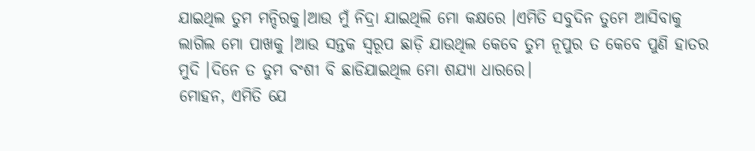ଯାଇଥିଲ ତୁମ ମନ୍ଦିରକୁ।ଆଉ ମୁଁ ନିଦ୍ରା ଯାଇଥିଲି ମୋ କକ୍ଷରେ ।ଏମିତି ସବୁଦିନ ତୁମେ ଆସିବାକୁ ଲାଗିଲ ମୋ ପାଖକୁ ।ଆଉ ସନ୍ତକ ସ୍ୱରୂପ ଛାଡ଼ି ଯାଉଥିଲ କେବେ ତୁମ ନୂପୁର ତ କେବେ ପୁଣି ହାତର ମୁଦି ।ଦିନେ ତ ତୁମ ବଂଶୀ ବି ଛାଡିଯାଇଥିଲ ମୋ ଶଯ୍ୟା ଧାରରେ।
ମୋହନ, ଏମିତି ଯେ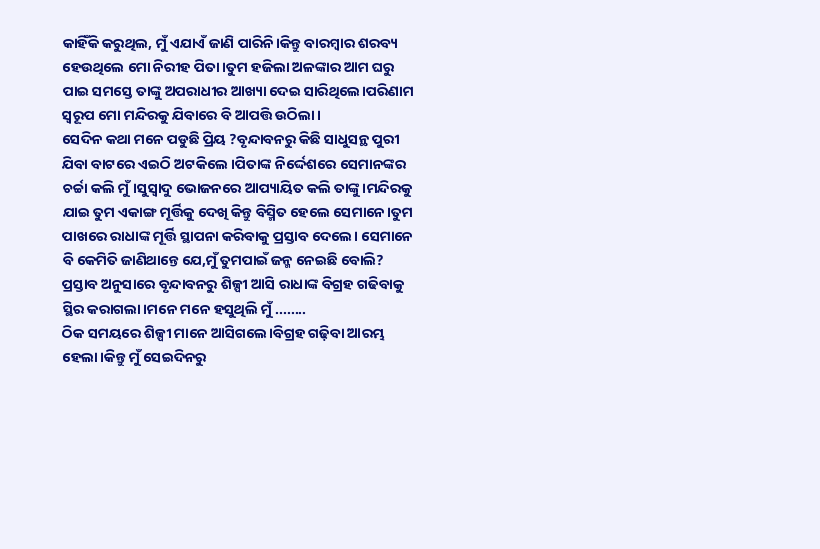କାହିଁକି କରୁଥିଲ, ମୁଁ ଏଯାଏଁ ଜାଣି ପାରିନି।କିନ୍ତୁ ବାରମ୍ବାର ଶରବ୍ୟ ହେଉଥିଲେ ମୋ ନିରୀହ ପିତା।ତୁମ ହଜିଲା ଅଳଙ୍କାର ଆମ ଘରୁ ପାଇ ସମସ୍ତେ ତାଙ୍କୁ ଅପରାଧୀର ଆଖ୍ୟା ଦେଇ ସାରିଥିଲେ।ପରିଣାମ ସ୍ୱରୂପ ମୋ ମନ୍ଦିରକୁ ଯିବାରେ ବି ଆପତ୍ତି ଉଠିଲା।
ସେଦିନ କଥା ମନେ ପଡୁଛି ପ୍ରିୟ ?ବୃନ୍ଦାବନରୁ କିଛି ସାଧୁସନ୍ଥ ପୁରୀ ଯିବା ବାଟରେ ଏଇଠି ଅଟକିଲେ ।ପିତାଙ୍କ ନିର୍ଦ୍ଦେଶରେ ସେମାନଙ୍କର ଚର୍ଚ୍ଚା କଲି ମୁଁ।ସୁସ୍ୱାଦୁ ଭୋଜନରେ ଆପ୍ୟାୟିତ କଲି ତାଙ୍କୁ।ମନ୍ଦିରକୁ ଯାଇ ତୁମ ଏକାଙ୍ଗ ମୂର୍ତ୍ତିକୁ ଦେଖି କିନ୍ତୁ ବିସ୍ମିତ ହେଲେ ସେମାନେ।ତୁମ ପାଖରେ ରାଧାଙ୍କ ମୂର୍ତ୍ତି ସ୍ଥାପନା କରିବାକୁ ପ୍ରସ୍ତାବ ଦେଲେ। ସେମାନେ ବି କେମିତି ଜାଣିଥାନ୍ତେ ଯେ,ମୁଁ ତୁମପାଇଁ ଜନ୍ମ ନେଇଛି ବୋଲି? ପ୍ରସ୍ତାବ ଅନୁସାରେ ବୃନ୍ଦାବନରୁ ଶିଳ୍ପୀ ଆସି ରାଧାଙ୍କ ବିଗ୍ରହ ଗଢିବାକୁ ସ୍ଥିର କରାଗଲା।ମନେ ମନେ ହସୁଥିଲି ମୁଁ ........
ଠିକ ସମୟରେ ଶିଳ୍ପୀ ମାନେ ଆସିଗଲେ।ବିଗ୍ରହ ଗଢ଼ିବା ଆରମ୍ଭ ହେଲା।କିନ୍ତୁ ମୁଁ ସେଇଦିନରୁ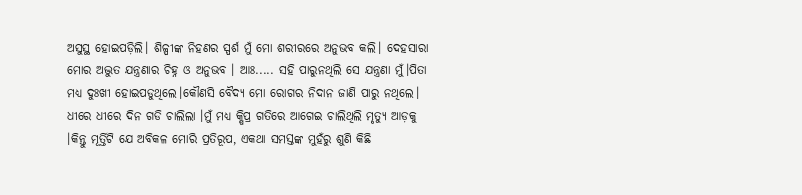ଅସୁସ୍ଥ ହୋଇପଡ଼ିଲି। ଶିଳ୍ପୀଙ୍କ ନିହଣର ସ୍ପର୍ଶ ମୁଁ ମୋ ଶରୀରରେ ଅନୁଭବ କଲି। ଦେହସାରା ମୋର ଅଦ୍ଭୁତ ଯନ୍ତ୍ରଣାର ଚିହ୍ନ ଓ ଅନୁଭବ । ଆଃ..... ସହି ପାରୁନଥିଲି ସେ ଯନ୍ତ୍ରଣା ମୁଁ।ପିତା ମଧ୍ୟ ଦୁଃଖୀ ହୋଇପଡୁଥିଲେ।କୌଣସି ବୈଦ୍ୟ ମୋ ରୋଗର ନିଦାନ ଜାଣି ପାରୁ ନଥିଲେ।
ଧୀରେ ଧୀରେ ଦିନ ଗଡି ଚାଲିଲା ।ମୁଁ ମଧ୍ୟ କ୍ଷିପ୍ର ଗତିରେ ଆଗେଇ ଚାଲିଥିଲି ମୃତ୍ୟୁ ଆଡ଼କୁ ।କିନ୍ତୁ ମୂର୍ତ୍ତିଟି ଯେ ଅବିକଳ ମୋରି ପ୍ରତିରୂପ, ଏକଥା ସମସ୍ତଙ୍କ ମୁହଁରୁ ଶୁଣି କିଛି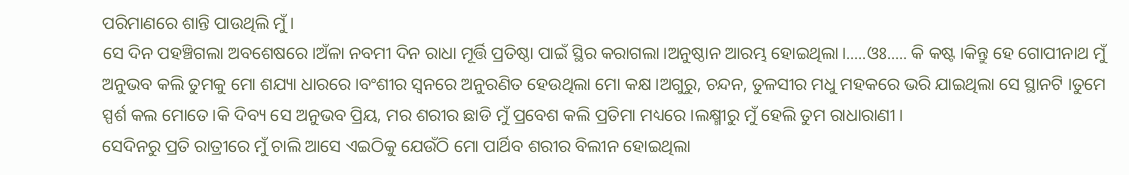ପରିମାଣରେ ଶାନ୍ତି ପାଉଥିଲି ମୁଁ ।
ସେ ଦିନ ପହଞ୍ଚିଗଲା ଅବଶେଷରେ।ଅଁଳା ନବମୀ ଦିନ ରାଧା ମୂର୍ତ୍ତି ପ୍ରତିଷ୍ଠା ପାଇଁ ସ୍ଥିର କରାଗଲା।ଅନୁଷ୍ଠାନ ଆରମ୍ଭ ହୋଇଥିଲା।.....ଓଃ..... କି କଷ୍ଟ ।କିନ୍ତୁ ହେ ଗୋପୀନାଥ ମୁଁ ଅନୁଭବ କଲି ତୁମକୁ ମୋ ଶଯ୍ୟା ଧାରରେ।ବଂଶୀର ସ୍ଵନରେ ଅନୁରଣିତ ହେଉଥିଲା ମୋ କକ୍ଷ ।ଅଗୁରୁ, ଚନ୍ଦନ, ତୁଳସୀର ମଧୁ ମହକରେ ଭରି ଯାଇଥିଲା ସେ ସ୍ଥାନଟି ।ତୁମେ ସ୍ପର୍ଶ କଲ ମୋତେ।କି ଦିବ୍ୟ ସେ ଅନୁଭବ ପ୍ରିୟ, ମର ଶରୀର ଛାଡି ମୁଁ ପ୍ରବେଶ କଲି ପ୍ରତିମା ମଧ୍ୟରେ ।ଲକ୍ଷ୍ମୀରୁ ମୁଁ ହେଲି ତୁମ ରାଧାରାଣୀ ।
ସେଦିନରୁ ପ୍ରତି ରାତ୍ରୀରେ ମୁଁ ଚାଲି ଆସେ ଏଇଠିକୁ ଯେଉଁଠି ମୋ ପାର୍ଥିବ ଶରୀର ବିଲୀନ ହୋଇଥିଲା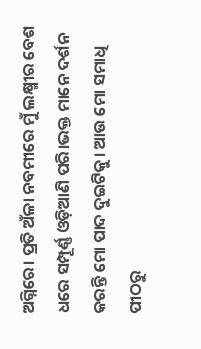ଅଗ୍ନିରେ। ପ୍ରତି ଅଁଳା ନବମୀରେ ମୁଁ ଲକ୍ଷ୍ମୀର ବେଶ ଧରେ ସମ୍ପୂର୍ଣ୍ଣ ଓଡ଼ିଆଣି ପରି।ଭକ୍ତ ମାନେ ଦର୍ଶନ କରନ୍ତି ମୋ ପାଦ ଦୁଇଟିକୁ। ଆଉ ମୋ ସମାଧି ପୀଠରୁ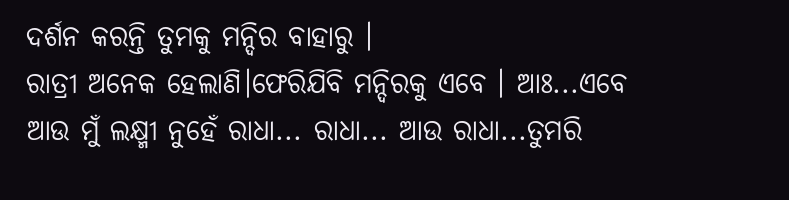ଦର୍ଶନ କରନ୍ତି ତୁମକୁ ମନ୍ଦିର ବାହାରୁ ।
ରାତ୍ରୀ ଅନେକ ହେଲାଣି।ଫେରିଯିବି ମନ୍ଦିରକୁ ଏବେ । ଆଃ...ଏବେ ଆଉ ମୁଁ ଲକ୍ଷ୍ମୀ ନୁହେଁ ରାଧା... ରାଧା... ଆଉ ରାଧା...ତୁମରି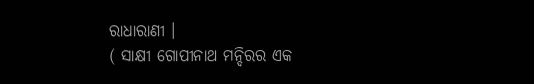ରାଧାରାଣୀ ।
( ସାକ୍ଷୀ ଗୋପୀନାଥ ମନ୍ଦିରର ଏକ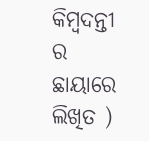କିମ୍ବଦନ୍ତୀ ର ଛାୟାରେ ଲିଖିତ )